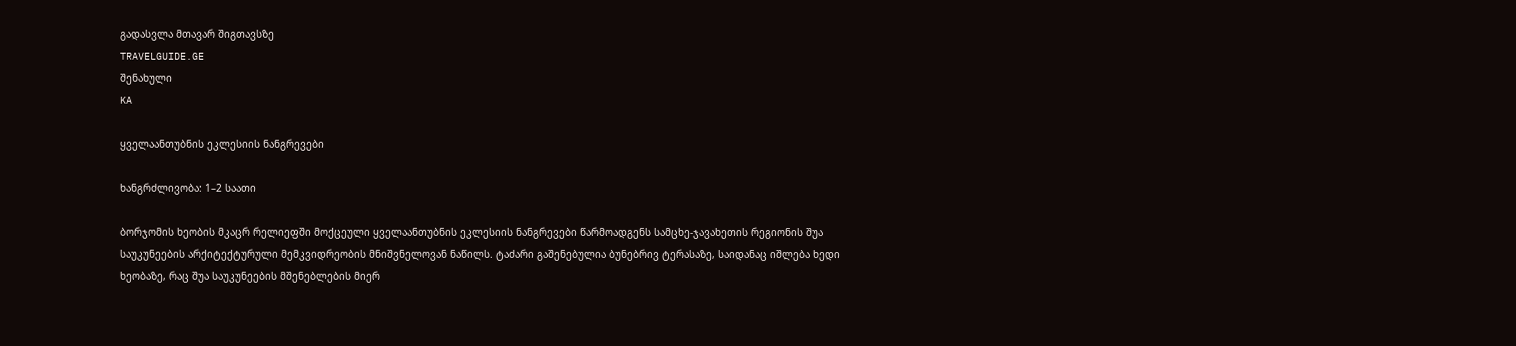გადასვლა მთავარ შიგთავსზე
TRAVELGUIDE.GE
შენახული
KA

ყველაანთუბნის ეკლესიის ნანგრევები

ხანგრძლივობა: 1–2 საათი

ბორჯომის ხეობის მკაცრ რელიეფში მოქცეული ყველაანთუბნის ეკლესიის ნანგრევები წარმოადგენს სამცხე-ჯავახეთის რეგიონის შუა საუკუნეების არქიტექტურული მემკვიდრეობის მნიშვნელოვან ნაწილს. ტაძარი გაშენებულია ბუნებრივ ტერასაზე, საიდანაც იშლება ხედი ხეობაზე, რაც შუა საუკუნეების მშენებლების მიერ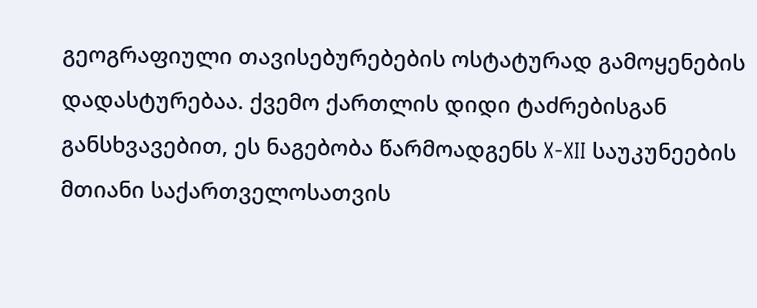გეოგრაფიული თავისებურებების ოსტატურად გამოყენების დადასტურებაა. ქვემო ქართლის დიდი ტაძრებისგან განსხვავებით, ეს ნაგებობა წარმოადგენს X-XII საუკუნეების მთიანი საქართველოსათვის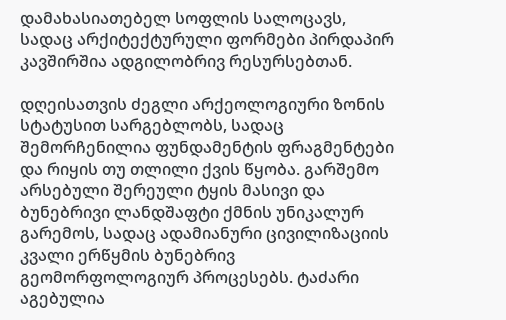დამახასიათებელ სოფლის სალოცავს, სადაც არქიტექტურული ფორმები პირდაპირ კავშირშია ადგილობრივ რესურსებთან.

დღეისათვის ძეგლი არქეოლოგიური ზონის სტატუსით სარგებლობს, სადაც შემორჩენილია ფუნდამენტის ფრაგმენტები და რიყის თუ თლილი ქვის წყობა. გარშემო არსებული შერეული ტყის მასივი და ბუნებრივი ლანდშაფტი ქმნის უნიკალურ გარემოს, სადაც ადამიანური ცივილიზაციის კვალი ერწყმის ბუნებრივ გეომორფოლოგიურ პროცესებს. ტაძარი აგებულია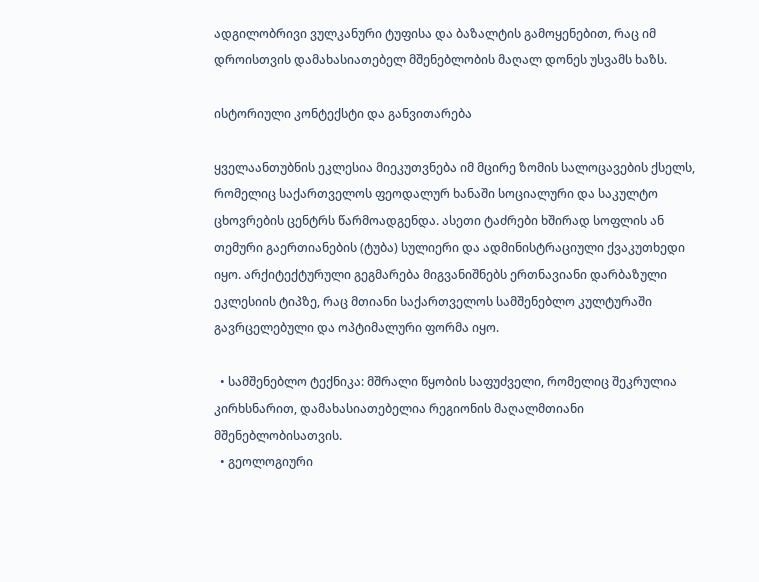ადგილობრივი ვულკანური ტუფისა და ბაზალტის გამოყენებით, რაც იმ დროისთვის დამახასიათებელ მშენებლობის მაღალ დონეს უსვამს ხაზს.

ისტორიული კონტექსტი და განვითარება

ყველაანთუბნის ეკლესია მიეკუთვნება იმ მცირე ზომის სალოცავების ქსელს, რომელიც საქართველოს ფეოდალურ ხანაში სოციალური და საკულტო ცხოვრების ცენტრს წარმოადგენდა. ასეთი ტაძრები ხშირად სოფლის ან თემური გაერთიანების (ტუბა) სულიერი და ადმინისტრაციული ქვაკუთხედი იყო. არქიტექტურული გეგმარება მიგვანიშნებს ერთნავიანი დარბაზული ეკლესიის ტიპზე, რაც მთიანი საქართველოს სამშენებლო კულტურაში გავრცელებული და ოპტიმალური ფორმა იყო.

  • სამშენებლო ტექნიკა: მშრალი წყობის საფუძველი, რომელიც შეკრულია კირხსნარით, დამახასიათებელია რეგიონის მაღალმთიანი მშენებლობისათვის.
  • გეოლოგიური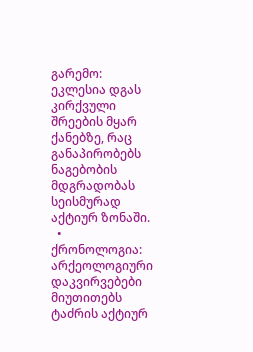გარემო: ეკლესია დგას კირქვული შრეების მყარ ქანებზე, რაც განაპირობებს ნაგებობის მდგრადობას სეისმურად აქტიურ ზონაში.
  • ქრონოლოგია: არქეოლოგიური დაკვირვებები მიუთითებს ტაძრის აქტიურ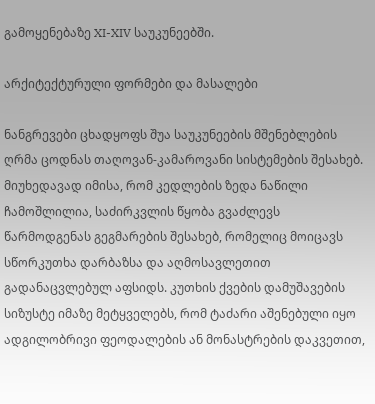გამოყენებაზე XI-XIV საუკუნეებში.

არქიტექტურული ფორმები და მასალები

ნანგრევები ცხადყოფს შუა საუკუნეების მშენებლების ღრმა ცოდნას თაღოვან-კამაროვანი სისტემების შესახებ. მიუხედავად იმისა, რომ კედლების ზედა ნაწილი ჩამოშლილია, საძირკვლის წყობა გვაძლევს წარმოდგენას გეგმარების შესახებ, რომელიც მოიცავს სწორკუთხა დარბაზსა და აღმოსავლეთით გადანაცვლებულ აფსიდს. კუთხის ქვების დამუშავების სიზუსტე იმაზე მეტყველებს, რომ ტაძარი აშენებული იყო ადგილობრივი ფეოდალების ან მონასტრების დაკვეთით,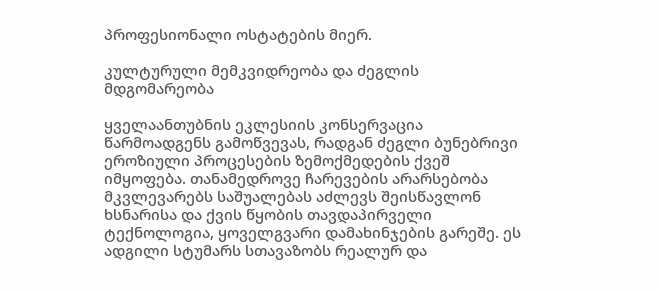პროფესიონალი ოსტატების მიერ.

კულტურული მემკვიდრეობა და ძეგლის მდგომარეობა

ყველაანთუბნის ეკლესიის კონსერვაცია წარმოადგენს გამოწვევას, რადგან ძეგლი ბუნებრივი ეროზიული პროცესების ზემოქმედების ქვეშ იმყოფება. თანამედროვე ჩარევების არარსებობა მკვლევარებს საშუალებას აძლევს შეისწავლონ ხსნარისა და ქვის წყობის თავდაპირველი ტექნოლოგია, ყოველგვარი დამახინჯების გარეშე. ეს ადგილი სტუმარს სთავაზობს რეალურ და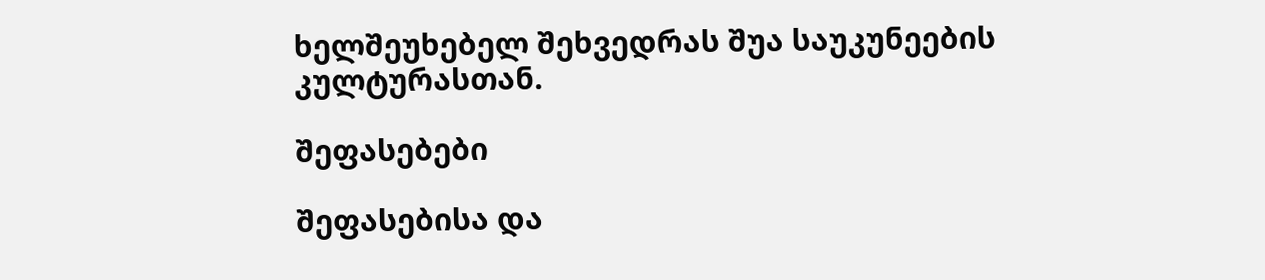ხელშეუხებელ შეხვედრას შუა საუკუნეების კულტურასთან.

შეფასებები

შეფასებისა და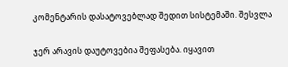კომენტარის დასატოვებლად შედით სისტემაში. შესვლა

ჯერ არავის დაუტოვებია შეფასება. იყავით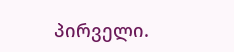პირველი.